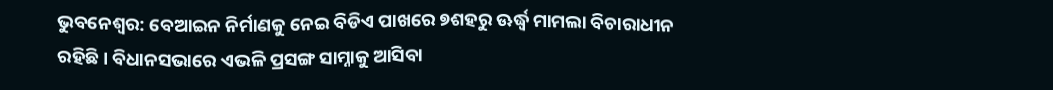ଭୁବନେଶ୍ୱର: ବେଆଇନ ନିର୍ମାଣକୁ ନେଇ ବିଡିଏ ପାଖରେ ୭ଶହରୁ ଊର୍ଦ୍ଧ୍ବ ମାମଲା ବିଚାରାଧୀନ ରହିଛି। ବିଧାନସଭାରେ ଏଭଳି ପ୍ରସଙ୍ଗ ସାମ୍ନାକୁ ଆସିବା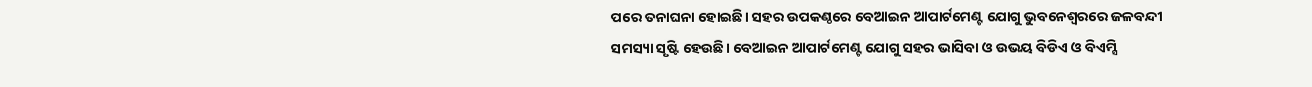ପରେ ତନାଘନା ହୋଇଛି। ସହର ଉପକଣ୍ଠରେ ବେଆଇନ ଆପାର୍ଟମେଣ୍ଟ ଯୋଗୁ ଭୁବନେଶ୍ବରରେ ଜଳବନ୍ଦୀ ସମସ୍ୟା ସୃଷ୍ଟି ହେଉଛି। ବେଆଇନ ଆପାର୍ଟମେଣ୍ଟ ଯୋଗୁ ସହର ଭାସିବା ଓ ଉଭୟ ବିଡିଏ ଓ ବିଏମ୍ସି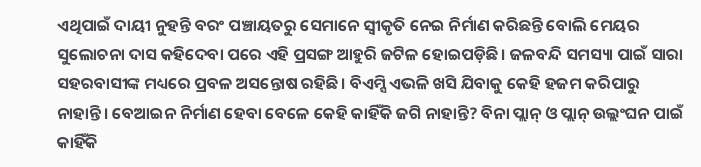ଏଥିପାଇଁ ଦାୟୀ ନୁହନ୍ତି ବରଂ ପଞ୍ଚାୟତରୁ ସେମାନେ ସ୍ବୀକୃତି ନେଇ ନିର୍ମାଣ କରିଛନ୍ତି ବୋଲି ମେୟର ସୁଲୋଚନା ଦାସ କହିଦେବା ପରେ ଏହି ପ୍ରସଙ୍ଗ ଆହୁରି ଜଟିଳ ହୋଇପଡ଼ିଛି। ଜଳବନ୍ଦି ସମସ୍ୟା ପାଇଁ ସାରା ସହରବାସୀଙ୍କ ମଧ୍ୟରେ ପ୍ରବଳ ଅସନ୍ତୋଷ ରହିଛି। ବିଏମ୍ସି ଏଭଳି ଖସି ଯିବାକୁ କେହି ହଜମ କରିପାରୁ ନାହାନ୍ତି। ବେଆଇନ ନିର୍ମାଣ ହେବା ବେଳେ କେହି କାହିଁକି ଜଗି ନାହାନ୍ତି? ବିନା ପ୍ଲାନ୍ ଓ ପ୍ଲାନ୍ ଉଲ୍ଲଂଘନ ପାଇଁ କାହିଁକି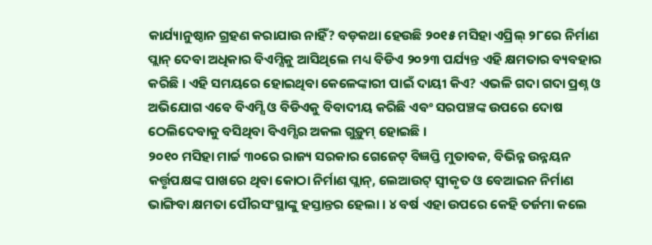କାର୍ଯ୍ୟାନୁଷ୍ଠାନ ଗ୍ରହଣ କରାଯାଉ ନାହିଁ? ବଡ଼କଥା ହେଉଛି ୨୦୧୫ ମସିହା ଏପ୍ରିଲ୍ ୨୮ରେ ନିର୍ମାଣ ପ୍ଲାନ୍ ଦେବା ଅଧିକାର ବିଏମ୍ସିକୁ ଆସିଥିଲେ ମଧ୍ୟ ବିଡିଏ ୨୦୨୩ ପର୍ଯ୍ୟନ୍ତ ଏହି କ୍ଷମତାର ବ୍ୟବହାର କରିଛି। ଏହି ସମୟରେ ହୋଇଥିବା କେଳେଙ୍କାରୀ ପାଇଁ ଦାୟୀ କିଏ? ଏଭଳି ଗଦା ଗଦା ପ୍ରଶ୍ନ ଓ ଅଭିଯୋଗ ଏବେ ବିଏମ୍ସି ଓ ବିଡିଏକୁ ବିବାଦୀୟ କରିଛି ଏବଂ ସରପଞ୍ଚଙ୍କ ଉପରେ ଦୋଷ ଠେଲିଦେବାକୁ ବସିଥିବା ବିଏମ୍ସିର ଅକଲ ଗୁଡ଼ୁମ୍ ହୋଇଛି।
୨୦୧୦ ମସିହା ମାର୍ଚ୍ଚ ୩୦ରେ ରାଜ୍ୟ ସରକାର ଗେଜେଟ୍ ବିଜ୍ଞପ୍ତି ମୁତାବକ, ବିଭିନ୍ନ ଉନ୍ନୟନ କର୍ତ୍ତୃପକ୍ଷଙ୍କ ପାଖରେ ଥିବା କୋଠା ନିର୍ମାଣ ପ୍ଲାନ୍, ଲେଆଉଟ୍ ସ୍ବୀକୃତ ଓ ବେଆଇନ ନିର୍ମାଣ ଭାଙ୍ଗିବା କ୍ଷମତା ପୌରସଂସ୍ଥାଙ୍କୁ ହସ୍ତାନ୍ତର ହେଲା। ୪ ବର୍ଷ ଏହା ଉପରେ କେହି ତର୍ଜମା କଲେ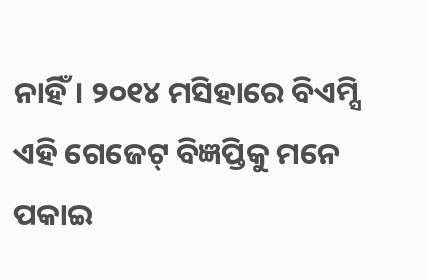ନାହିଁ। ୨୦୧୪ ମସିହାରେ ବିଏମ୍ସି ଏହି ଗେଜେଟ୍ ବିଜ୍ଞପ୍ତିକୁ ମନେ ପକାଇ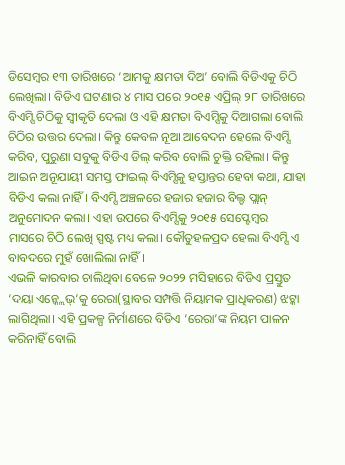ଡିସେମ୍ବର ୧୩ ତାରିଖରେ ‘ଆମକୁ କ୍ଷମତା ଦିଅ’ ବୋଲି ବିଡିଏକୁ ଚିଠି ଲେଖିଲା। ବିଡିଏ ଘଟଣାର ୪ ମାସ ପରେ ୨୦୧୫ ଏପ୍ରିଲ୍ ୨୮ ତାରିଖରେ ବିଏମ୍ସି ଚିଠିକୁ ସ୍ବୀକୃତି ଦେଲା ଓ ଏହି କ୍ଷମତା ବିଏମ୍ସିକୁ ଦିଆଗଲା ବୋଲି ଚିଠିର ଉତ୍ତର ଦେଲା। କିନ୍ତୁ କେବଳ ନୂଆ ଆବେଦନ ହେଲେ ବିଏମ୍ସି କରିବ, ପୁରୁଣା ସବୁକୁ ବିଡିଏ ଡିଲ୍ କରିବ ବୋଲି ଚୁକ୍ତି ରହିଲା। କିନ୍ତୁ ଆଇନ ଅନୂଯାୟୀ ସମସ୍ତ ଫାଇଲ୍ ବିଏମ୍ସିକୁ ହସ୍ତାନ୍ତର ହେବା କଥା, ଯାହା ବିଡିଏ କଲା ନାହିଁ। ବିଏମ୍ସି ଅଞ୍ଚଳରେ ହଜାର ହଜାର ବିଲ୍ଡ ପ୍ଲାନ୍ ଅନୁମୋଦନ କଲା। ଏହା ଉପରେ ବିଏମ୍ସିକୁ ୨୦୧୫ ସେପ୍ଟେମ୍ବର ମାସରେ ଚିଠି ଲେଖି ସ୍ପଷ୍ଟ ମଧ୍ୟ କଲା। କୌତୁହଳପ୍ରଦ ହେଲା ବିଏମ୍ସି ଏ ବାବଦରେ ମୁହଁ ଖୋଲିଲା ନାହିଁ।
ଏଭଳି କାରବାର ଚାଲିଥିବା ବେଳେ ୨୦୨୨ ମସିହାରେ ବିଡିଏ ପ୍ରସ୍ତୁତ ‘ଦୟା ଏନ୍କ୍ଲେଭ୍’କୁ ରେରା(ସ୍ଥାବର ସମ୍ପତ୍ତି ନିୟାମକ ପ୍ରାଧିକରଣ) ଝଟ୍କା ଲାଗିଥିଲା। ଏହି ପ୍ରକଳ୍ପ ନିର୍ମାଣରେ ବିଡିଏ ‘ରେରା’ଙ୍କ ନିୟମ ପାଳନ କରିନାହିଁ ବୋଲି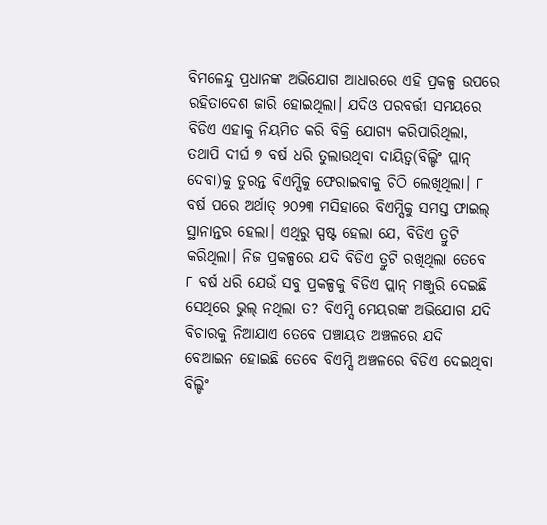ବିମଳେନ୍ଦୁ ପ୍ରଧାନଙ୍କ ଅଭିଯୋଗ ଆଧାରରେ ଏହି ପ୍ରକଳ୍ପ ଉପରେ ରହିତାଦେଶ ଜାରି ହୋଇଥିଲା। ଯଦିଓ ପରବର୍ତ୍ତୀ ସମୟରେ ବିଡିଏ ଏହାକୁ ନିୟମିତ କରି ବିକ୍ରି ଯୋଗ୍ୟ କରିପାରିଥିଲା, ତଥାପି ଦୀର୍ଘ ୭ ବର୍ଷ ଧରି ତୁଲାଉଥିବା ଦାୟିତ୍ବ(ବିଲ୍ଡିଂ ପ୍ଲାନ୍ ଦେବା)କୁ ତୁରନ୍ତ ବିଏମ୍ସିକୁ ଫେରାଇବାକୁ ଚିଠି ଲେଖିଥିଲା। ୮ ବର୍ଷ ପରେ ଅର୍ଥାତ୍ ୨୦୨୩ ମସିହାରେ ବିଏମ୍ସିକୁ ସମସ୍ତ ଫାଇଲ୍ ସ୍ଥାନାନ୍ତର ହେଲା। ଏଥିରୁ ସ୍ପଷ୍ଟ ହେଲା ଯେ, ବିଡିଏ ତ୍ରୁଟି କରିଥିଲା। ନିଜ ପ୍ରକଳ୍ପରେ ଯଦି ବିଡିଏ ତ୍ରୁଟି ରଖିଥିଲା ତେବେ ୮ ବର୍ଷ ଧରି ଯେଉଁ ସବୁ ପ୍ରକଳ୍ପକୁ ବିଡିଏ ପ୍ଲାନ୍ ମଞ୍ଜୁରି ଦେଇଛି ସେଥିରେ ଭୁଲ୍ ନଥିଲା ତ? ବିଏମ୍ସି ମେୟରଙ୍କ ଅଭିଯୋଗ ଯଦି ବିଚାରକୁ ନିଆଯାଏ ତେବେ ପଞ୍ଚାୟତ ଅଞ୍ଚଳରେ ଯଦି ବେଆଇନ ହୋଇଛି ତେବେ ବିଏମ୍ସି ଅଞ୍ଚଳରେ ବିଡିଏ ଦେଇଥିବା ବିଲ୍ଡିଂ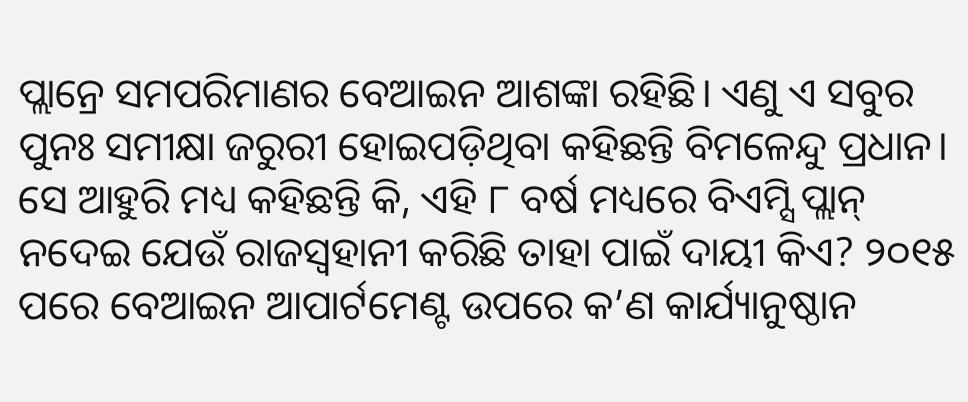ପ୍ଲାନ୍ରେ ସମପରିମାଣର ବେଆଇନ ଆଶଙ୍କା ରହିଛି। ଏଣୁ ଏ ସବୁର ପୁନଃ ସମୀକ୍ଷା ଜରୁରୀ ହୋଇପଡ଼ିଥିବା କହିଛନ୍ତି ବିମଳେନ୍ଦୁ ପ୍ରଧାନ। ସେ ଆହୁରି ମଧ୍ୟ କହିଛନ୍ତି କି, ଏହି ୮ ବର୍ଷ ମଧ୍ୟରେ ବିଏମ୍ସି ପ୍ଲାନ୍ ନଦେଇ ଯେଉଁ ରାଜସ୍ବହାନୀ କରିଛି ତାହା ପାଇଁ ଦାୟୀ କିଏ? ୨୦୧୫ ପରେ ବେଆଇନ ଆପାର୍ଟମେଣ୍ଟ ଉପରେ କ’ଣ କାର୍ଯ୍ୟାନୁଷ୍ଠାନ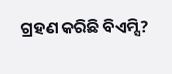ଗ୍ରହଣ କରିଛି ବିଏମ୍ସି?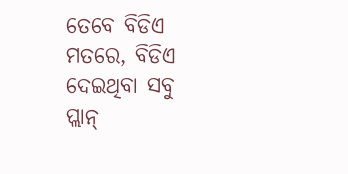ତେବେ ବିଡିଏ ମତରେ, ବିଡିଏ ଦେଇଥିବା ସବୁ ପ୍ଲାନ୍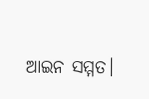ଆଇନ ସମ୍ମତ।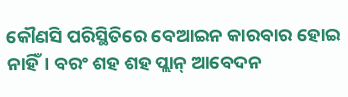କୌଣସି ପରିସ୍ଥିତିରେ ବେଆଇନ କାରବାର ହୋଇ ନାହିଁ। ବରଂ ଶହ ଶହ ପ୍ଲାନ୍ ଆବେଦନ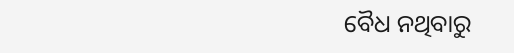ବୈଧ ନଥିବାରୁ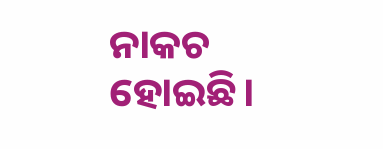ନାକଚ ହୋଇଛି।